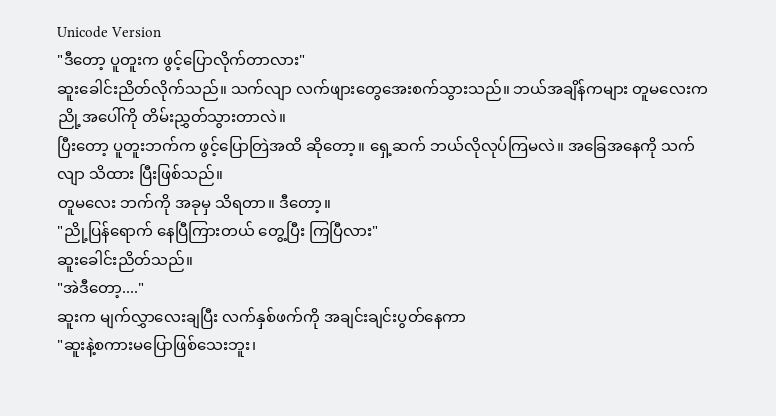Unicode Version
"ဒီတော့ ပူတူးက ဖွင့်ပြောလိုက်တာလား"
ဆူးခေါင်းညိတ်လိုက်သည်။ သက်လျာ လက်ဖျားတွေအေးစက်သွားသည်။ ဘယ်အချိန်ကများ တူမလေးက ညို့အပေါ်ကို တိမ်းညွှတ်သွားတာလဲ။
ပြီးတော့ ပူတူးဘက်က ဖွင့်ပြောတြဲအထိ ဆိုတော့။ ရှေ့ဆက် ဘယ်လိုလုပ်ကြမလဲ။ အခြေအနေကို သက်လျာ သိထား ပြီးဖြစ်သည်။
တူမလေး ဘက်ကို အခုမှ သိရတာ။ ဒီတော့။
"ညို့ပြန်ရောက် နေပြီကြားတယ် တွေ့ပြီး ကြပြီလား"
ဆူးခေါင်းညိတ်သည်။
"အဲဒီတော့...."
ဆူးက မျက်လွှာလေးချပြီး လက်နှစ်ဖက်ကို အချင်းချင်းပွတ်နေကာ
"ဆူးနဲ့စကားမပြောဖြစ်သေးဘူး၊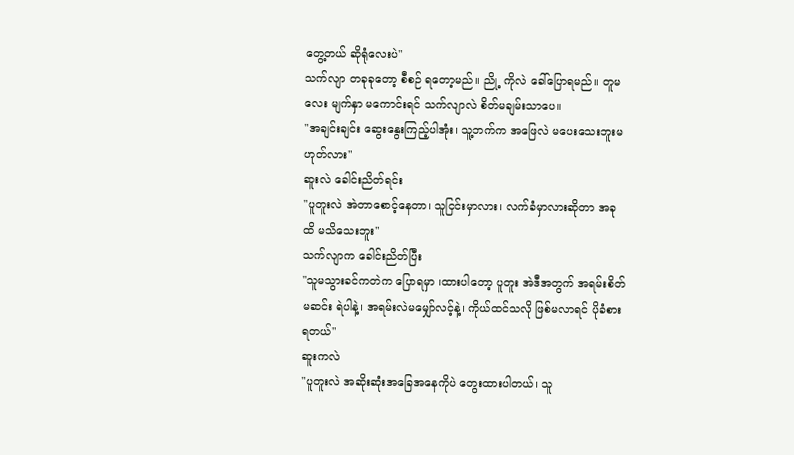တွေ့တယ် ဆိုရုံလေးပဲ"
သက်လျာ တခုခုတော့ စီစဉ် ရတော့မည်။ ညို့ ကိုလဲ ခေါ်ပြောရမည်။ တူမလေး မျက်နှာ မကောင်းရင် သက်လျာလဲ စိတ်မချမ်းသာပေ။
"အချင်းချင်း ဆွေးနွေးကြည့်ပါအုံး၊ သူ့ဘက်က အဖြေလဲ မပေးသေးဘူးမဟုတ်လား"
ဆူးလဲ ခေါင်းညိတ်ရင်း
"ပူတူးလဲ အဲတာစောင့်နေတာ၊ သူငြင်းမှာလား၊ လက်ခံမှာလားဆိုတာ အခုထိ မသိသေးဘူး"
သက်လျာက ခေါင်းညိတ်ပြီး
"သူမသွားခင်ကတဲက ပြောရမှာ ၊ထားပါတော့ ပူတူး အဲဒီအတွက် အရမ်းစိတ်မဆင်း ရဲပါနဲ့၊ အရမ်းလဲမမျှော်လင့်နဲ့၊ ကိုယ်ထင်သလို ဖြစ်မလာရင် ပိုခံစားရတယ်"
ဆူးကလဲ
"ပူတူးလဲ အဆိုးဆုံးအခြေအနေကိုပဲ တွေးထားပါတယ်၊ သူ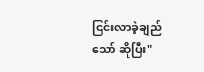ငြင်းလာခဲ့ချည်သော် ဆိုပြီး"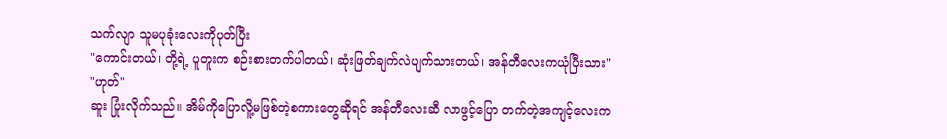သက်လျာ သူမပုခုံးလေးကိုပုတ်ပြီး
"ကောင်းတယ်၊ တို့ရဲ့ ပူတူးက စဉ်းစားတက်ပါတယ်၊ ဆုံးဖြတ်ချက်လဲပျက်သားတယ်၊ အန်တီလေးကယုံပြီးသား"
"ဟုတ်"
ဆူး ပြုံးလိုက်သည်။ အိမ်ကိုပြောလိူ့မဖြစ်တဲ့စကားတွေဆိုရင် အန်တီလေးဆီ လာဖွင့်ပြော တက်တဲ့အကျင့်လေးက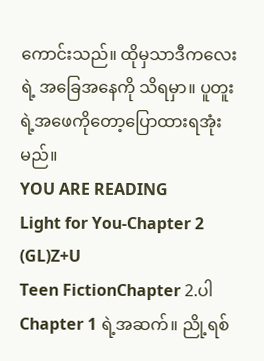ကောင်းသည်။ ထိုမှသာဒီကလေးရဲ့ အခြေအနေကို သိရမှာ။ ပူတူးရဲ့အဖေကိုတော့ပြောထားရအုံးမည်။
YOU ARE READING
Light for You-Chapter 2 (GL)Z+U
Teen FictionChapter 2.ပါ Chapter 1 ရဲ့အဆက်။ ညို့ရစ်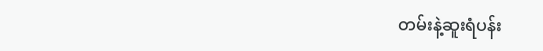တမ်းနဲ့ဆူးရံပန်း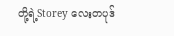တို့ရဲ့Storey လေးတပုဒ်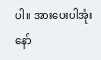ပါ။ အားပေးပါအုံးနော်